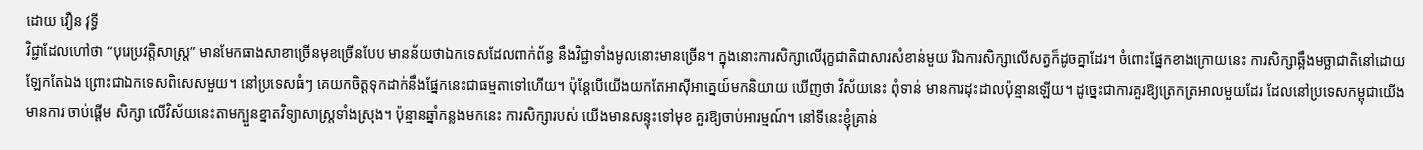ដោយ វឿន វុទ្ធី
វិជ្ជាដែលហៅថា “បុរេប្រវត្តិសាស្ត្រ” មានមែកធាងសាខាច្រើនមុខច្រើនបែប មានន័យថាឯកទេសដែលពាក់ព័ន្ធ នឹងវិជ្ជាទាំងមូលនោះមានច្រើន។ ក្នុងនោះការសិក្សាលើរុក្ខជាតិជាសារសំខាន់មួយ រីឯការសិក្សាលើសត្វក៏ដូចគ្នាដែរ។ ចំពោះផ្នែកខាងក្រោយនេះ ការសិក្សាឆ្អឹងមច្ឆាជាតិនៅដោយឡែកតែឯង ព្រោះជាឯកទេសពិសេសមួយ។ នៅប្រទេសធំៗ គេយកចិត្តទុកដាក់នឹងផ្នែកនេះជាធម្មតាទៅហើយ។ ប៉ុន្តែបើយើងយកតែអាស៊ីអាគ្នេយ៍មកនិយាយ ឃើញថា វិស័យនេះ ពុំទាន់ មានការដុះដាលប៉ុន្មានឡើយ។ ដូច្នេះជាការគួរឱ្យត្រេកត្រអាលមួយដែរ ដែលនៅប្រទេសកម្ពុជាយើងមានការ ចាប់ផ្តើម សិក្សា លើវិស័យនេះតាមក្បួនខ្នាតវិទ្យាសាស្ត្រទាំងស្រុង។ ប៉ុន្មានឆ្នាំកន្លងមកនេះ ការសិក្សារបស់ យើងមានសន្ទុះទៅមុខ គួរឱ្យចាប់អារម្មណ៍។ នៅទីនេះខ្ញុំគ្រាន់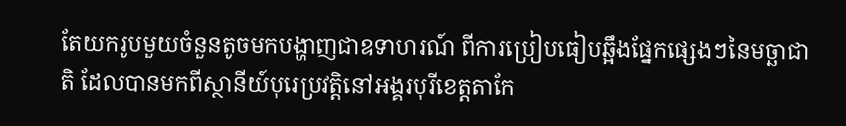តែយករូបមួយចំនួនតូចមកបង្ហាញជាឧទាហរណ៍ ពីការប្រៀបធៀបឆ្អឹងផ្នែកផ្សេងៗនៃមច្ឆាជាតិ ដែលបានមកពីស្ថានីយ៍បុរេប្រវត្តិនៅអង្គរបុរីខេត្តតាកែ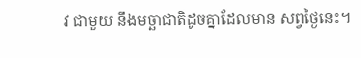វ ជាមួយ នឹងមច្ឆាជាតិដូចគ្នាដែលមាន សព្វថ្ងៃនេះ។